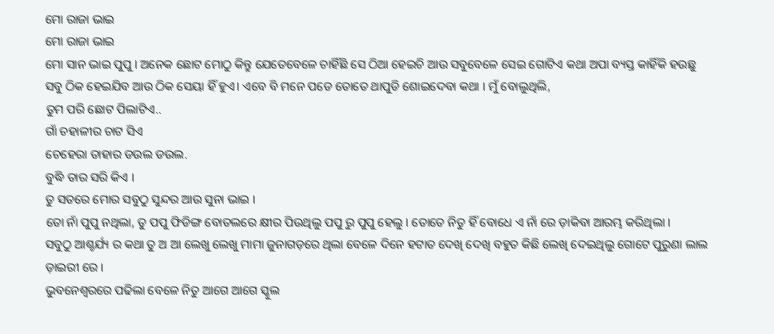ମୋ ରାଜା ଭାଇ
ମୋ ରାଜା ଭାଇ
ମୋ ସାନ ଭାଇ ପୁପୁ । ଅନେକ ଛୋଟ ମୋଠୁ କିନ୍ତୁ ଯେତେବେଳେ ଚାହିଁଛି ସେ ଠିଆ ହେଇଚି ଆଉ ସବୁବେଳେ ସେଇ ଗୋଟିଏ କଥା ଅପା ବ୍ୟସ୍ତ କାହିଁକି ହଉଛୁ ସବୁ ଠିକ ହେଇଯିବ ଆଉ ଠିକ ସେୟା ହିଁ ହୁଏ। ଏବେ ବି ମନେ ପଡେ ତୋତେ ଥାପୁଡି ଶୋଇଦେବା କଥା । ମୁଁ ବୋଲୁଥିଲି,
ତୁମ ପରି ଛୋଟ ପିଲାଟିଏ..
ଗାଁ ଚହାଳୀର ଚାଟ ସିଏ
ଚେହେରା ତାହାର ଡଉଲ ଡଉଲ.
ବୁଦ୍ଧି ତାର ସରି କିଏ ।
ତୁ ସତରେ ମୋର ସବୁଠୁ ସୁନ୍ଦର ଆଉ ସୁନା ଭାଇ ।
ତୋ ନାଁ ପୁପୁ ନଥିଲା, ତୁ ପପୁ ଫିଡିଙ୍ଗ ବୋତଲରେ କ୍ଷୀର ପିଉଥିଲୁ ପପୁ ରୁ ପୁପୁ ହେଲୁ । ତୋତେ ନିତୁ ହିଁ ବୋଧେ ଏ ନାଁ ରେ ଡ଼ାକିବା ଆରମ୍ଭ କରିଥିଲା ।
ସବୁଠୁ ଆଶ୍ଚର୍ଯ୍ୟ ର କଥା ତୁ ଅ ଆ ଲେଖୁ ଲେଖୁ ମାମା ଜୁନାଗଡ଼ରେ ଥିଲା ବେଳେ ଦିନେ ହଟାତ ଦେଖି ଦେଖି ବହୁତ କିଛି ଲେଖି ଦେଇଥିଲୁ ଗୋଟେ ପୁରୁଣା ଲାଲ ଡ଼ାଇରୀ ରେ ।
ଭୁବନେଶ୍ୱରରେ ପଢିଲା ବେଳେ ନିତୁ ଆଗେ ଆଗେ ସ୍କୁଲ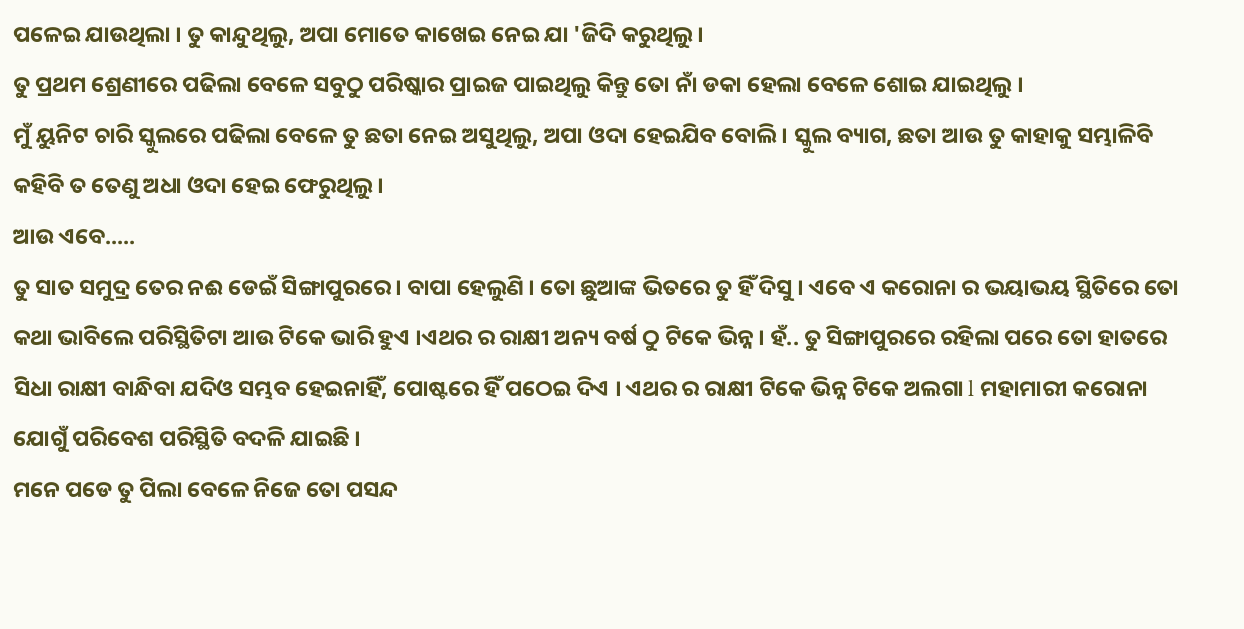ପଳେଇ ଯାଉଥିଲା । ତୁ କାନ୍ଦୁଥିଲୁ, ଅପା ମୋତେ କାଖେଇ ନେଇ ଯା 'ଜିଦି କରୁଥିଲୁ ।
ତୁ ପ୍ରଥମ ଶ୍ରେଣୀରେ ପଢିଲା ବେଳେ ସବୁଠୁ ପରିଷ୍କାର ପ୍ରାଇଜ ପାଇଥିଲୁ କିନ୍ତୁ ତୋ ନାଁ ଡକା ହେଲା ବେଳେ ଶୋଇ ଯାଇଥିଲୁ ।
ମୁଁ ୟୁନିଟ ଚାରି ସ୍କୁଲରେ ପଢିଲା ବେଳେ ତୁ ଛତା ନେଇ ଅସୁଥିଲୁ, ଅପା ଓଦା ହେଇଯିବ ବୋଲି । ସ୍କୁଲ ବ୍ୟାଗ, ଛତା ଆଉ ତୁ କାହାକୁ ସମ୍ଭାଳିବି କହିବି ତ ତେଣୁ ଅଧା ଓଦା ହେଇ ଫେରୁଥିଲୁ ।
ଆଉ ଏବେ.....
ତୁ ସାତ ସମୁଦ୍ର ତେର ନଈ ଡେଇଁ ସିଙ୍ଗାପୁରରେ । ବାପା ହେଲୁଣି । ତୋ ଛୁଆଙ୍କ ଭିତରେ ତୁ ହିଁ ଦିସୁ । ଏବେ ଏ କରୋନା ର ଭୟାଭୟ ସ୍ଥିତିରେ ତୋ କଥା ଭାବିଲେ ପରିସ୍ଥିତିଟା ଆଉ ଟିକେ ଭାରି ହୁଏ ।ଏଥର ର ରାକ୍ଷୀ ଅନ୍ୟ ବର୍ଷ ଠୁ ଟିକେ ଭିନ୍ନ । ହଁ.. ତୁ ସିଙ୍ଗାପୁରରେ ରହିଲା ପରେ ତୋ ହାତରେ ସିଧା ରାକ୍ଷୀ ବାନ୍ଧିବା ଯଦିଓ ସମ୍ଭବ ହେଇନାହିଁ, ପୋଷ୍ଟରେ ହିଁ ପଠେଇ ଦିଏ । ଏଥର ର ରାକ୍ଷୀ ଟିକେ ଭିନ୍ନ ଟିକେ ଅଲଗା l ମହାମାରୀ କରୋନା ଯୋଗୁଁ ପରିବେଶ ପରିସ୍ଥିତି ବଦଳି ଯାଇଛି ।
ମନେ ପଡେ ତୁ ପିଲା ବେଳେ ନିଜେ ତୋ ପସନ୍ଦ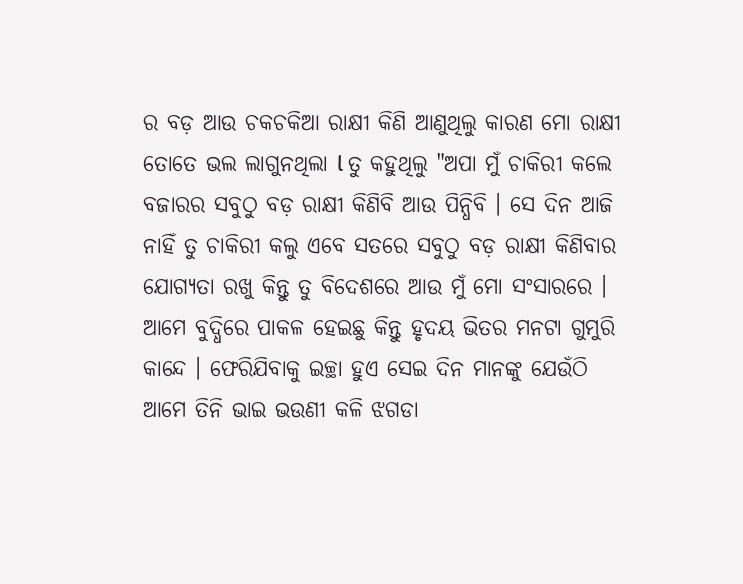ର ବଡ଼ ଆଉ ଚକଚକିଆ ରାକ୍ଷୀ କିଣି ଆଣୁଥିଲୁ କାରଣ ମୋ ରାକ୍ଷୀ ତୋତେ ଭଲ ଲାଗୁନଥିଲା l ତୁ କହୁଥିଲୁ "ଅପା ମୁଁ ଚାକିରୀ କଲେ ବଜାରର ସବୁଠୁ ବଡ଼ ରାକ୍ଷୀ କିଣିବି ଆଉ ପିନ୍ଧିବି । ସେ ଦିନ ଆଜି ନାହିଁ ତୁ ଚାକିରୀ କଲୁ ଏବେ ସତରେ ସବୁଠୁ ବଡ଼ ରାକ୍ଷୀ କିଣିବାର ଯୋଗ୍ୟତା ରଖୁ କିନ୍ତୁ ତୁ ବିଦେଶରେ ଆଉ ମୁଁ ମୋ ସଂସାରରେ । ଆମେ ବୁଦ୍ଧିରେ ପାକଳ ହେଇଛୁ କିନ୍ତୁ ହୃଦୟ ଭିତର ମନଟା ଗୁମୁରି କାନ୍ଦେ । ଫେରିଯିବାକୁ ଇଚ୍ଛା ହୁଏ ସେଇ ଦିନ ମାନଙ୍କୁ ଯେଉଁଠି ଆମେ ତିନି ଭାଇ ଭଉଣୀ କଳି ଝଗଡା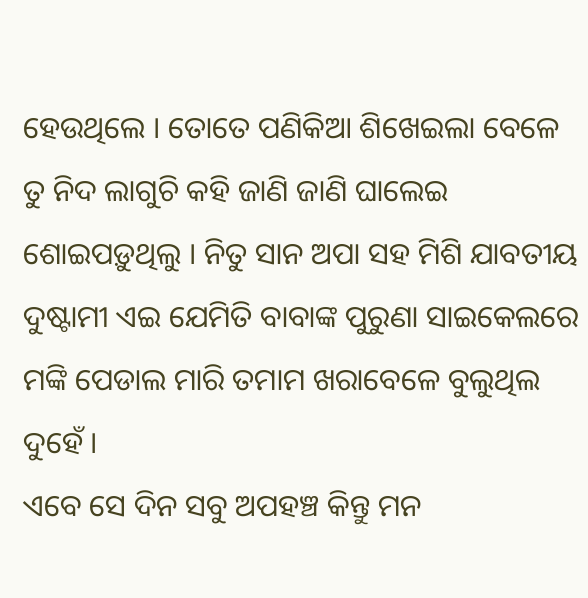ହେଉଥିଲେ । ତୋତେ ପଣିକିଆ ଶିଖେଇଲା ବେଳେ ତୁ ନିଦ ଲାଗୁଚି କହି ଜାଣି ଜାଣି ଘାଲେଇ ଶୋଇପଡ଼ୁଥିଲୁ । ନିତୁ ସାନ ଅପା ସହ ମିଶି ଯାବତୀୟ ଦୁଷ୍ଟାମୀ ଏଇ ଯେମିତି ବାବାଙ୍କ ପୁରୁଣା ସାଇକେଲରେ ମଙ୍କି ପେଡାଲ ମାରି ତମାମ ଖରାବେଳେ ବୁଲୁଥିଲ ଦୁହେଁ ।
ଏବେ ସେ ଦିନ ସବୁ ଅପହଞ୍ଚ କିନ୍ତୁ ମନ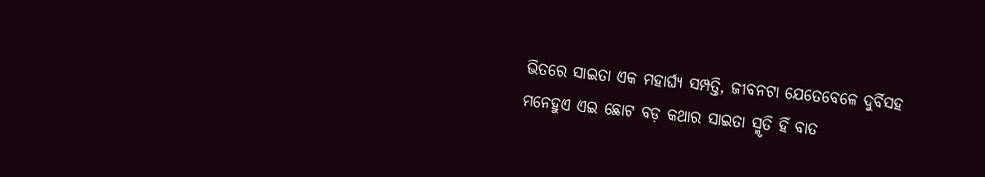ଭିତରେ ସାଇତା ଏକ ମହାର୍ଘ୍ୟ ସମ୍ପତ୍ତି, ଜୀବନଟା ଯେତେବେଳେ ଦୁର୍ବିସହ ମନେହୁଏ ଏଇ ଛୋଟ ବଡ଼ କଥାର ସାଇତା ସ୍ମୃତି ହିଁ ବାତ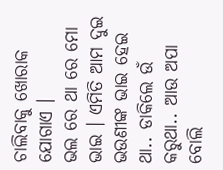ଚାଲିବାକୁ ଖୋରାକ ଯୋଗାଏ ।
ଭଲ ରେ ଥା ରେ ମୋ ଭାଇ । ଏମିତି ଆମ ଦୁଇ ଭଉଣୀଙ୍କ ଭାଇ ହେଇ ଥା.. ଡାକିଲେ ଉଁ କରୁଥା.. ଆଉ ଅପା ବୋଲି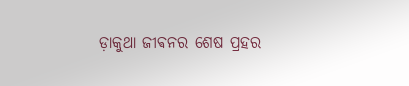ଡ଼ାକୁଥା ଜୀଵନର ଶେଷ ପ୍ରହର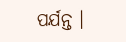ପର୍ଯନ୍ତ ।